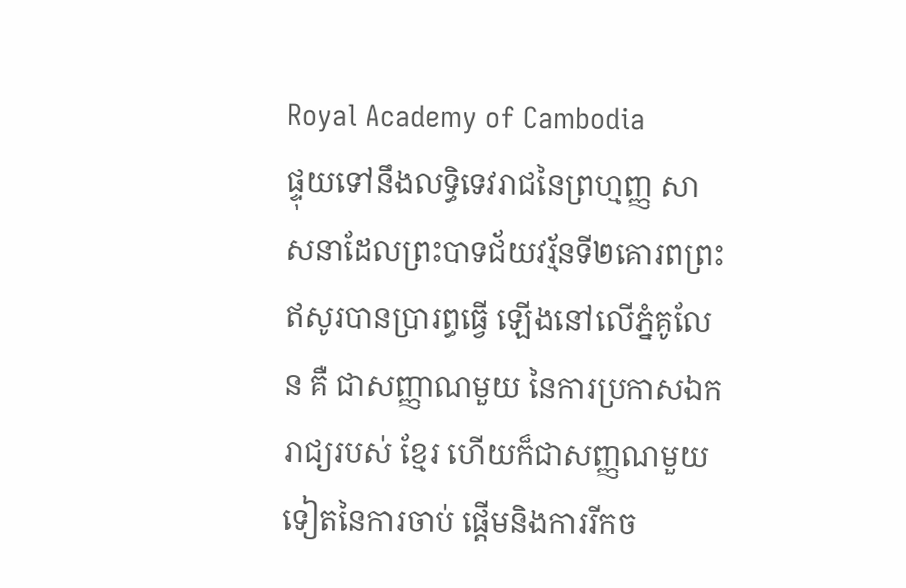Royal Academy of Cambodia
ផ្ទុយទៅនឹងលទ្ធិទេវរាជនៃព្រហ្មញ្ញ សាសនាដែលព្រះបាទជ័យវរ្ម័នទី២គោរពព្រះ ឥសូរបានប្រារព្ធធ្វើ ឡើងនៅលើភ្នំគូលែន គឺ ជាសញ្ញាណមួយ នៃការប្រកាសឯករាជ្យរបស់ ខ្មែរ ហើយក៏ជាសញ្ញណមួយទៀតនៃការចាប់ ផ្តើមនិងការរីកច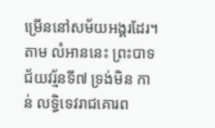ម្រើននៅសម័យអង្គរដែរ។ តាម លំអាននេះ ព្រះបាទជ័យវរ្ម័នទី៧ ទ្រង់មិន កាន់ លទ្ធិទេវរាជគោរព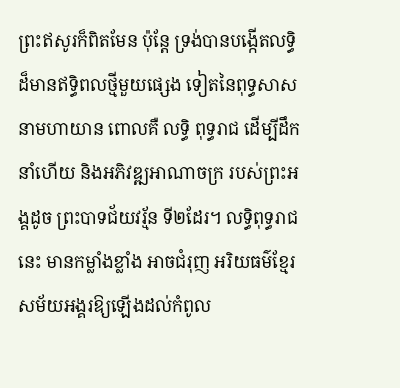ព្រះឥសូរក៏ពិតមែន ប៉ុន្តែ ទ្រង់បានបង្កើតលទ្ធិដ៏មានឥទ្ធិពលថ្មីមួយផ្សេង ទៀតនៃពុទ្ធសាសនាមហាយាន ពោលគឺ លទ្ធិ ពុទ្ធរាជ ដើម្បីដឹកនាំហើយ និងអភិវឌ្ឍអាណាចក្រ របស់ព្រះអង្គដូច ព្រះបាទជ័យវរ្ម័ន ទី២ដែរ។ លទ្ធិពុទ្ធរាជនេះ មានកម្លាំងខ្លាំង អាចជំរុញ អរិយធម៌ខ្មែរ សម័យអង្គរឱ្យឡើងដល់កំពូល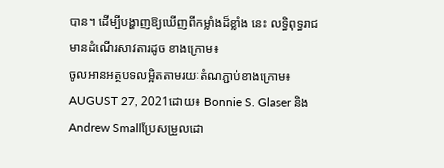បាន។ ដើម្បីបង្ហាញឱ្យឃើញពីកម្លាំងដ៏ខ្លាំង នេះ លទ្ធិពុទ្ធរាជមានដំណើរសាវតារដូច ខាងក្រោម៖
ចូលអានអត្ថបទលម្អិតតាមរយៈតំណភ្ជាប់ខាងក្រោម៖
AUGUST 27, 2021ដោយ៖ Bonnie S. Glaser និងAndrew Smallប្រែសម្រួលដោ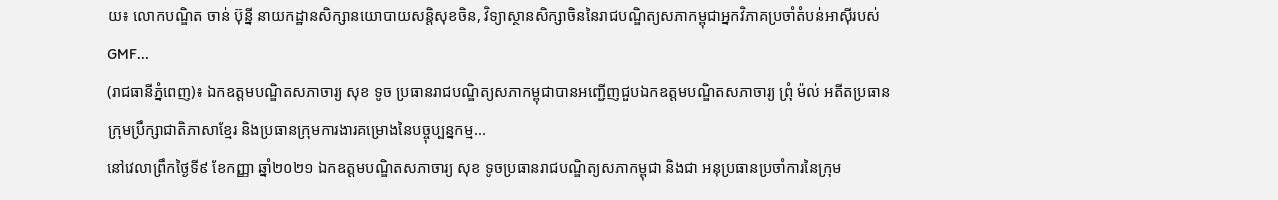យ៖ លោកបណ្ឌិត ចាន់ ប៊ុន្នី នាយកដ្ឋានសិក្សានយោបាយសន្តិសុខចិន, វិទ្យាស្ថានសិក្សាចិននៃរាជបណ្ឌិត្យសភាកម្ពុជាអ្នកវិភាគប្រចាំតំបន់អាស៊ីរបស់ GMF...
(រាជធានីភ្នំពេញ)៖ ឯកឧត្តមបណ្ឌិតសភាចារ្យ សុខ ទូច ប្រធានរាជបណ្ឌិត្យសភាកម្ពុជាបានអញ្ជើញជួបឯកឧត្តមបណ្ឌិតសភាចារ្យ ព្រុំ ម៉ល់ អតីតប្រធានក្រុមប្រឹក្សាជាតិភាសាខ្មែរ និងប្រធានក្រុមការងារគម្រោងនៃបច្ចុប្បន្នកម្ម...
នៅវេលាព្រឹកថ្ងៃទី៩ ខែកញ្ញា ឆ្នាំ២០២១ ឯកឧត្តមបណ្ឌិតសភាចារ្យ សុខ ទូចប្រធានរាជបណ្ឌិត្យសភាកម្ពុជា និងជា អនុប្រធានប្រចាំការនៃក្រុម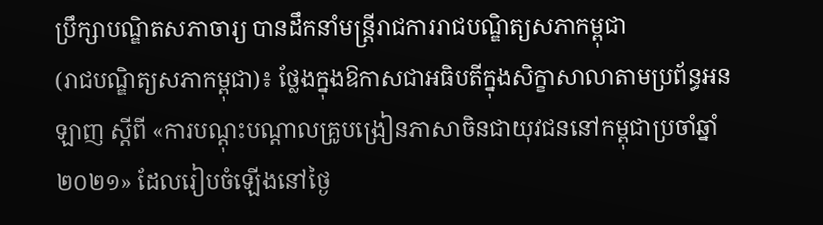ប្រឹក្សាបណ្ឌិតសភាចារ្យ បានដឹកនាំមន្ត្រីរាជការរាជបណ្ឌិត្យសភាកម្ពុជា
(រាជបណ្ឌិត្យសភាកម្ពុជា)៖ ថ្លែងក្នុងឱកាសជាអធិបតីក្នុងសិក្ខាសាលាតាមប្រព័ន្ធអនឡាញ ស្ដីពី «ការបណ្ដុះបណ្ដាលគ្រូបង្រៀនភាសាចិនជាយុវជននៅកម្ពុជាប្រចាំឆ្នាំ២០២១» ដែលរៀបចំឡើងនៅថ្ងៃ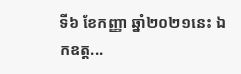ទី៦ ខែកញ្ញា ឆ្នាំ២០២១នេះ ឯកឧត្ដ...